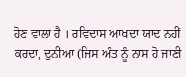ਹੋਣ ਵਾਲਾ ਹੈ । ਰਵਿਦਾਸ ਆਖਦਾ ਯਾਦ ਨਹੀਂ ਕਰਦਾ, ਦੁਨੀਆ (ਜਿਸ ਅੰਤ ਨੂੰ ਨਾਸ ਹੋ ਜਾਣੀ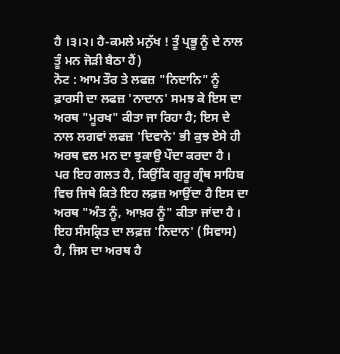ਹੈ ।੩।੨। ਹੈ-ਕਮਲੇ ਮਨੁੱਖ ! ਤੂੰ ਪ੍ਰਭੂ ਨੂੰ ਦੇ ਨਾਲ ਤੂੰ ਮਨ ਜੋੜੀ ਬੈਠਾ ਹੈਂ)
ਨੋਟ : ਆਮ ਤੌਰ ਤੇ ਲਫਜ਼ "ਨਿਦਾਨਿ" ਨੂੰ ਫ਼ਾਰਸੀ ਦਾ ਲਫਜ਼ 'ਨਾਦਾਨ' ਸਮਝ ਕੇ ਇਸ ਦਾ ਅਰਥ "ਮੂਰਖ" ਕੀਤਾ ਜਾ ਰਿਹਾ ਹੈ; ਇਸ ਦੇ ਨਾਲ ਲਗਵਾਂ ਲਫਜ਼ 'ਦਿਵਾਨੇ' ਭੀ ਕੁਝ ਏਸੇ ਹੀ ਅਰਥ ਵਲ ਮਨ ਦਾ ਝੁਕਾਉ ਪੌਦਾ ਕਰਦਾ ਹੈ । ਪਰ ਇਹ ਗਲਤ ਹੈ, ਕਿਉਂਕਿ ਗੁਰੂ ਗ੍ਰੰਥ ਸਾਹਿਬ ਵਿਚ ਜਿਥੇ ਕਿਤੇ ਇਹ ਲਫ਼ਜ਼ ਆਉਂਦਾ ਹੈ ਇਸ ਦਾ ਅਰਥ "ਅੰਤ ਨੂੰ, ਆਖ਼ਰ ਨੂੰ" ਕੀਤਾ ਜਾਂਦਾ ਹੈ । ਇਹ ਸੰਸਕ੍ਰਿਤ ਦਾ ਲਫ਼ਜ਼ 'ਨਿਦਾਨ' (ਸਿਵਾਸ) ਹੈ, ਜਿਸ ਦਾ ਅਰਥ ਹੈ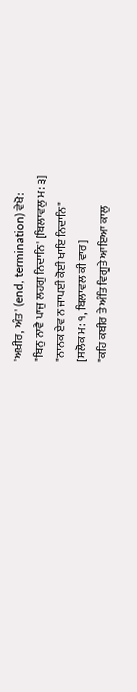'ਅਖ਼ੀਰ, ਅੰਤ' (end, termination) ਵੇਖੋ:
"ਬਿਨੁ ਨਾਵੈ ਪਾਜੁ ਲਹਗੁ ਨਿਦਾਨਿ' [ਬਿਲਾਵਲੁ ਮ: ੩]
"ਨਾਨਕ ਏਵ ਨ ਜਾਪਈ ਕੋਈ ਖਾਇ ਨਿਦਾਨਿ"
[ਸਲੋਕ ਮ: ੧, ਬਿਲਾਵਲ ਕੀ ਵਾਰ]
"ਕਹਿ ਕਬੀਰ ਤੇ ਅੰਤਿ ਵਿਗੂਤੇ ਆਇਆ ਕਾਲੁ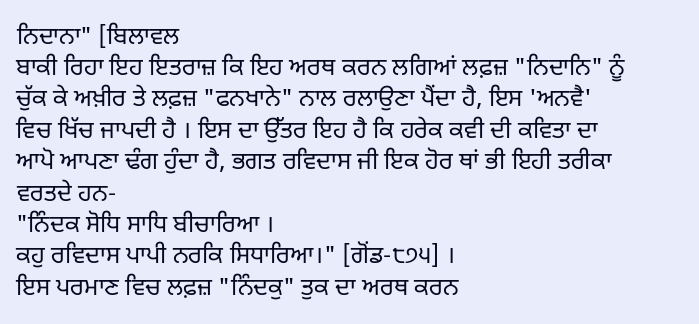ਨਿਦਾਨਾ" [ਬਿਲਾਵਲ
ਬਾਕੀ ਰਿਹਾ ਇਹ ਇਤਰਾਜ਼ ਕਿ ਇਹ ਅਰਥ ਕਰਨ ਲਗਿਆਂ ਲਫ਼ਜ਼ "ਨਿਦਾਨਿ" ਨੂੰ ਚੁੱਕ ਕੇ ਅਖ਼ੀਰ ਤੇ ਲਫ਼ਜ਼ "ਫਨਖਾਨੇ" ਨਾਲ ਰਲਾਉਣਾ ਪੈਂਦਾ ਹੈ, ਇਸ 'ਅਨਵੈ' ਵਿਚ ਖਿੱਚ ਜਾਪਦੀ ਹੈ । ਇਸ ਦਾ ਉੱਤਰ ਇਹ ਹੈ ਕਿ ਹਰੇਕ ਕਵੀ ਦੀ ਕਵਿਤਾ ਦਾ ਆਪੋ ਆਪਣਾ ਢੰਗ ਹੁੰਦਾ ਹੈ, ਭਗਤ ਰਵਿਦਾਸ ਜੀ ਇਕ ਹੋਰ ਥਾਂ ਭੀ ਇਹੀ ਤਰੀਕਾ ਵਰਤਦੇ ਹਨ-
"ਨਿੰਦਕ ਸੋਧਿ ਸਾਧਿ ਬੀਚਾਰਿਆ ।
ਕਹੁ ਰਵਿਦਾਸ ਪਾਪੀ ਨਰਕਿ ਸਿਧਾਰਿਆ।" [ਗੋਂਡ-੮੭੫] ।
ਇਸ ਪਰਮਾਣ ਵਿਚ ਲਫ਼ਜ਼ "ਨਿੰਦਕੁ" ਤੁਕ ਦਾ ਅਰਥ ਕਰਨ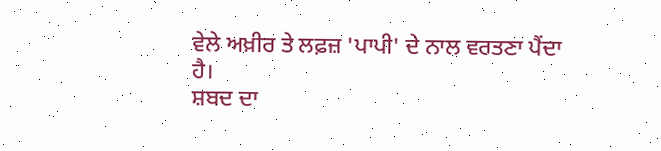ਵੇਲੇ ਅਖ਼ੀਰ ਤੇ ਲਫ਼ਜ਼ 'ਪਾਪੀ' ਦੇ ਨਾਲ ਵਰਤਣਾ ਪੈਂਦਾ ਹੈ।
ਸ਼ਬਦ ਦਾ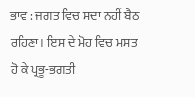ਭਾਵ : ਜਗਤ ਵਿਚ ਸਦਾ ਨਹੀਂ ਬੈਠ ਰਹਿਣਾ। ਇਸ ਦੇ ਮੋਹ ਵਿਚ ਮਸਤ ਹੋ ਕੇ ਪ੍ਰਭੂ-ਭਗਤੀ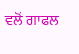ਵਲੋਂ ਗਾਫਲ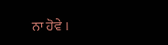ਨਾ ਹੋਵੇ ।